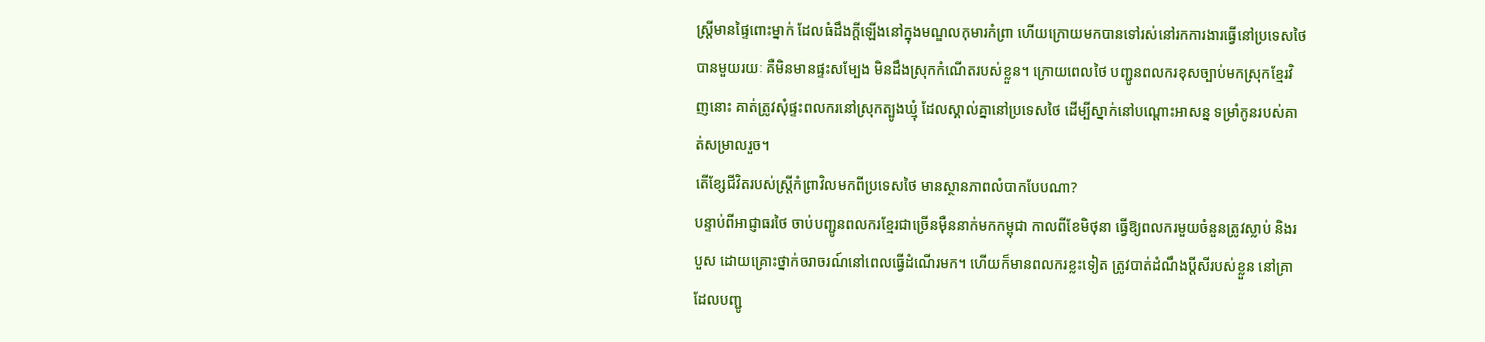ស្ត្រីមានផ្ទៃពោះម្នាក់ ដែលធំដឹងក្តីឡើងនៅក្នុងមណ្ឌលកុមារកំព្រា ហើយក្រោយមកបានទៅរស់នៅរកការងារធ្វើនៅប្រទេសថៃ បានមួយរយៈ គឺមិនមានផ្ទះសម្បែង មិនដឹងស្រុកកំណើតរបស់ខ្លួន។ ក្រោយពេលថៃ បញ្ជូនពលករខុសច្បាប់មកស្រុកខ្មែរវិញនោះ គាត់ត្រូវសុំផ្ទះពលករនៅស្រុកត្បូងឃ្មុំ ដែលស្គាល់គ្នានៅប្រទេសថៃ ដើម្បីស្នាក់នៅបណ្ដោះអាសន្ន ទម្រាំកូនរបស់គាត់សម្រាលរួច។
តើខ្សែជីវិតរបស់ស្ត្រីកំព្រាវិលមកពីប្រទេសថៃ មានស្ថានភាពលំបាកបែបណា?
បន្ទាប់ពីអាជ្ញាធរថៃ ចាប់បញ្ជូនពលករខ្មែរជាច្រើនម៉ឺននាក់មកកម្ពុជា កាលពីខែមិថុនា ធ្វើឱ្យពលករមួយចំនួនត្រូវស្លាប់ និងរបួស ដោយគ្រោះថ្នាក់ចរាចរណ៍នៅពេលធ្វើដំណើរមក។ ហើយក៏មានពលករខ្លះទៀត ត្រូវបាត់ដំណឹងប្តីសីរបស់ខ្លួន នៅគ្រាដែលបញ្ជូ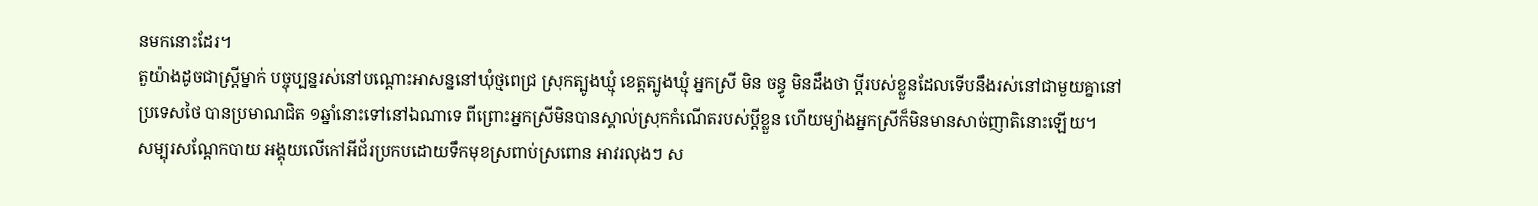នមកនោះដែរ។
តួយ៉ាងដូចជាស្ត្រីម្នាក់ បច្ចុប្បន្នរស់នៅបណ្ដោះអាសន្ននៅឃុំថ្មពេជ្រ ស្រុកត្បូងឃ្មុំ ខេត្តត្បូងឃ្មុំ អ្នកស្រី មិន ចន្ធូ មិនដឹងថា ប្ដីរបស់ខ្លួនដែលទើបនឹងរស់នៅជាមួយគ្នានៅប្រទេសថៃ បានប្រមាណជិត ១ឆ្នាំនោះទៅនៅឯណាទេ ពីព្រោះអ្នកស្រីមិនបានស្គាល់ស្រុកកំណើតរបស់ប្ដីខ្លួន ហើយម្យ៉ាងអ្នកស្រីក៏មិនមានសាច់ញាតិនោះឡើយ។
សម្បុរសណ្តែកបាយ អង្គុយលើកៅអីជ័រប្រកបដោយទឹកមុខស្រពាប់ស្រពោន អាវរលុងៗ ស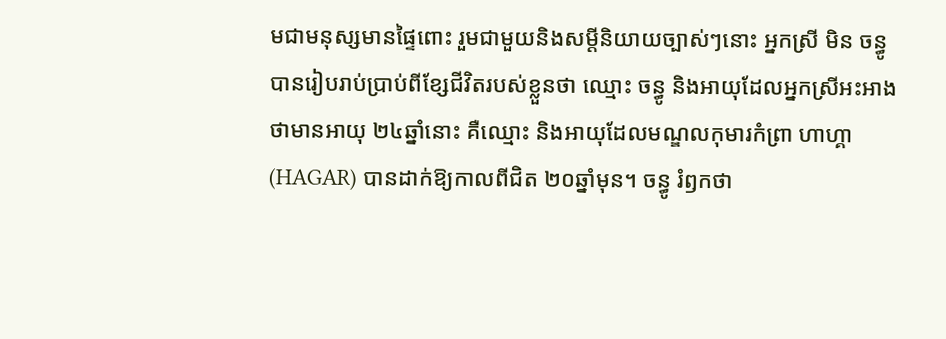មជាមនុស្សមានផ្ទៃពោះ រួមជាមួយនិងសម្ដីនិយាយច្បាស់ៗនោះ អ្នកស្រី មិន ចន្ធូ បានរៀបរាប់ប្រាប់ពីខ្សែជីវិតរបស់ខ្លួនថា ឈ្មោះ ចន្ធូ និងអាយុដែលអ្នកស្រីអះអាងថាមានអាយុ ២៤ឆ្នាំនោះ គឺឈ្មោះ និងអាយុដែលមណ្ឌលកុមារកំព្រា ហាហ្គា (HAGAR) បានដាក់ឱ្យកាលពីជិត ២០ឆ្នាំមុន។ ចន្ធូ រំឭកថា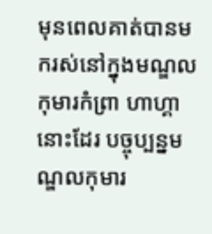មុនពេលគាត់បានមករស់នៅក្នុងមណ្ឌលកុមារកំព្រា ហាហ្គា នោះដែរ បច្ចុប្បន្នមណ្ឌលកុមារ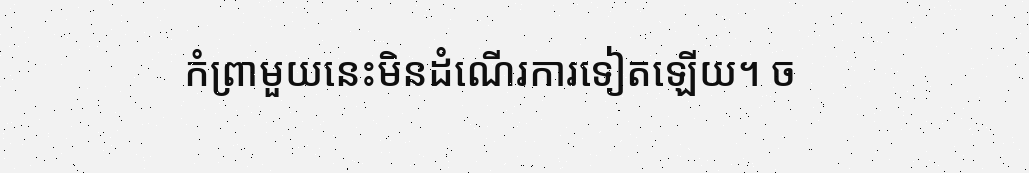កំព្រាមួយនេះមិនដំណើរការទៀតឡើយ។ ច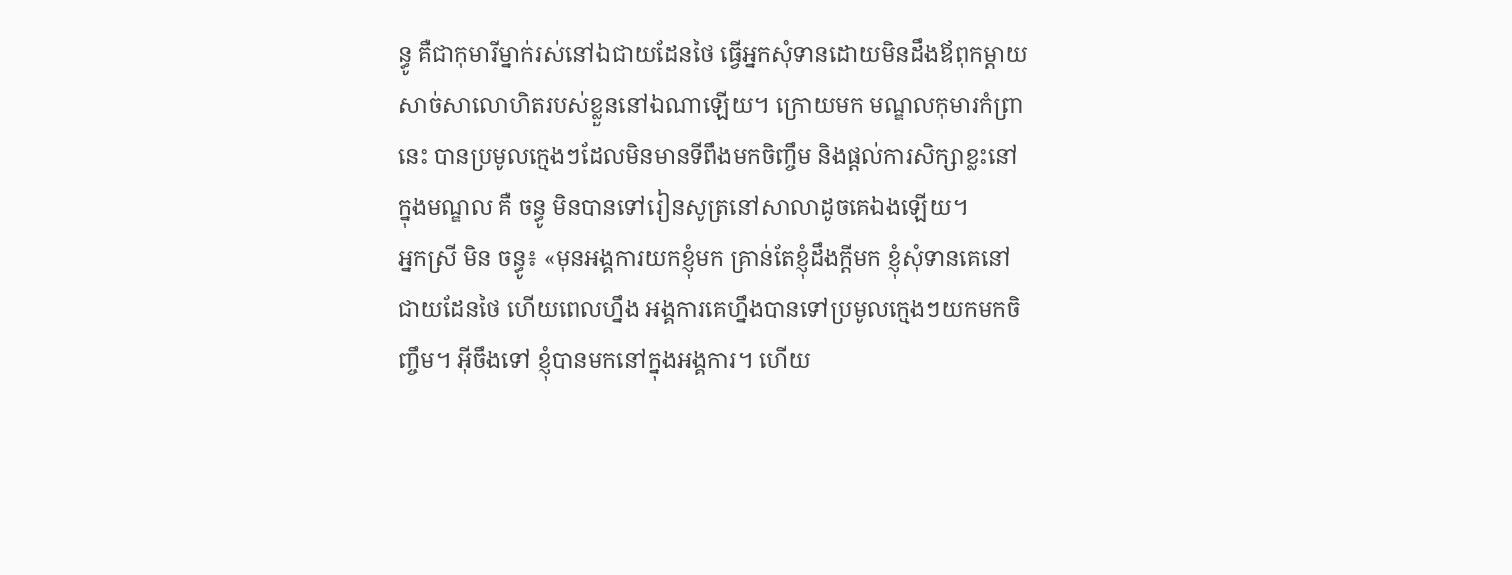ន្ធូ គឺជាកុមារីម្នាក់រស់នៅឯជាយដែនថៃ ធ្វើអ្នកសុំទានដោយមិនដឹងឪពុកម្តាយ សាច់សាលោហិតរបស់ខ្លួននៅឯណាឡើយ។ ក្រោយមក មណ្ឌលកុមារកំព្រានេះ បានប្រមូលក្មេងៗដែលមិនមានទីពឹងមកចិញ្ចឹម និងផ្តល់ការសិក្សាខ្លះនៅក្នុងមណ្ឌល គឺ ចន្ធូ មិនបានទៅរៀនសូត្រនៅសាលាដូចគេឯងឡើយ។
អ្នកស្រី មិន ចន្ធូ៖ «មុនអង្គការយកខ្ញុំមក គ្រាន់តែខ្ញុំដឹងក្តីមក ខ្ញុំសុំទានគេនៅជាយដែនថៃ ហើយពេលហ្នឹង អង្គការគេហ្នឹងបានទៅប្រមូលក្មេងៗយកមកចិញ្ចឹម។ អ៊ីចឹងទៅ ខ្ញុំបានមកនៅក្នុងអង្គការ។ ហើយ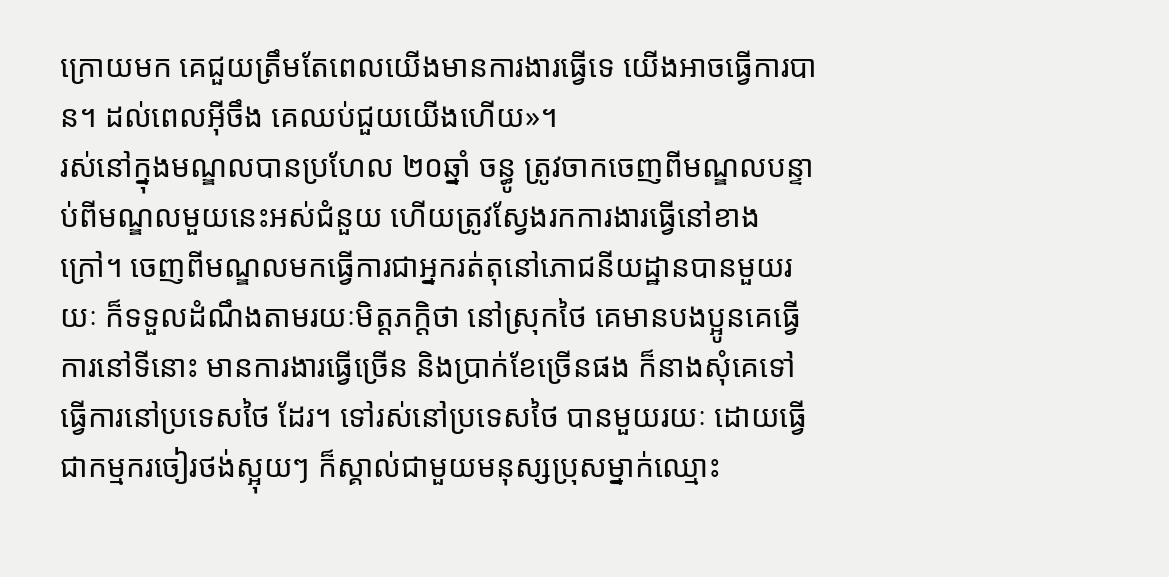ក្រោយមក គេជួយត្រឹមតែពេលយើងមានការងារធ្វើទេ យើងអាចធ្វើការបាន។ ដល់ពេលអ៊ីចឹង គេឈប់ជួយយើងហើយ»។
រស់នៅក្នុងមណ្ឌលបានប្រហែល ២០ឆ្នាំ ចន្ធូ ត្រូវចាកចេញពីមណ្ឌលបន្ទាប់ពីមណ្ឌលមួយនេះអស់ជំនួយ ហើយត្រូវស្វែងរកការងារធ្វើនៅខាងក្រៅ។ ចេញពីមណ្ឌលមកធ្វើការជាអ្នករត់តុនៅភោជនីយដ្ឋានបានមួយរយៈ ក៏ទទួលដំណឹងតាមរយៈមិត្តភក្ដិថា នៅស្រុកថៃ គេមានបងប្អូនគេធ្វើការនៅទីនោះ មានការងារធ្វើច្រើន និងប្រាក់ខែច្រើនផង ក៏នាងសុំគេទៅធ្វើការនៅប្រទេសថៃ ដែរ។ ទៅរស់នៅប្រទេសថៃ បានមួយរយៈ ដោយធ្វើជាកម្មករចៀរថង់ស្អុយៗ ក៏ស្គាល់ជាមួយមនុស្សប្រុសម្នាក់ឈ្មោះ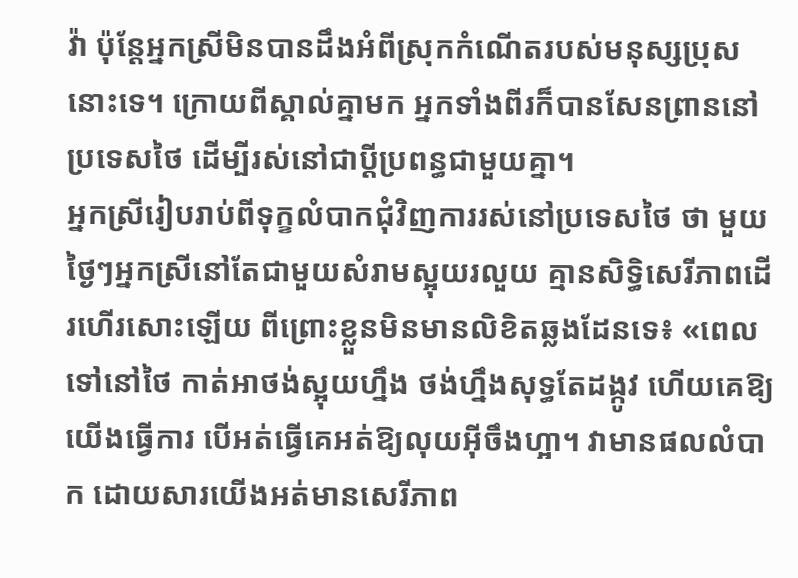វ៉ា ប៉ុន្តែអ្នកស្រីមិនបានដឹងអំពីស្រុកកំណើតរបស់មនុស្សប្រុសនោះទេ។ ក្រោយពីស្គាល់គ្នាមក អ្នកទាំងពីរក៏បានសែនព្រាននៅប្រទេសថៃ ដើម្បីរស់នៅជាប្ដីប្រពន្ធជាមួយគ្នា។
អ្នកស្រីរៀបរាប់ពីទុក្ខលំបាកជុំវិញការរស់នៅប្រទេសថៃ ថា មួយថ្ងៃៗអ្នកស្រីនៅតែជាមួយសំរាមស្អុយរលួយ គ្មានសិទ្ធិសេរីភាពដើរហើរសោះឡើយ ពីព្រោះខ្លួនមិនមានលិខិតឆ្លងដែនទេ៖ «ពេលទៅនៅថៃ កាត់អាថង់ស្អុយហ្នឹង ថង់ហ្នឹងសុទ្ធតែដង្កូវ ហើយគេឱ្យយើងធ្វើការ បើអត់ធ្វើគេអត់ឱ្យលុយអ៊ីចឹងហ្អា។ វាមានផលលំបាក ដោយសារយើងអត់មានសេរីភាព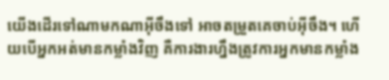យើងដើរទៅណាមកណាអ៊ីចឹងទៅ អាចតម្រួតគេចាប់អ៊ីចឹង។ ហើយបើអ្នកអត់មានកម្លាំងវិញ គឺការងារហ្នឹងត្រូវការអ្នកមានកម្លាំង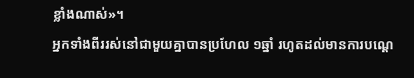ខ្លាំងណាស់»។
អ្នកទាំងពីររស់នៅជាមួយគ្នាបានប្រហែល ១ឆ្នាំ រហូតដល់មានការបណ្ដេ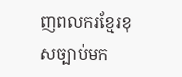ញពលករខ្មែរខុសច្បាប់មក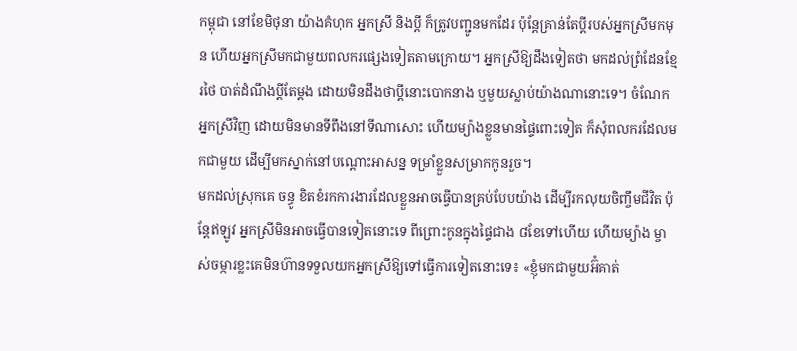កម្ពុជា នៅខែមិថុនា យ៉ាងគំហុក អ្នកស្រី និងប្ដី ក៏ត្រូវបញ្ជូនមកដែរ ប៉ុន្តែគ្រាន់តែប្ដីរបស់អ្នកស្រីមកមុន ហើយអ្នកស្រីមកជាមួយពលករផ្សេងទៀតតាមក្រោយ។ អ្នកស្រីឱ្យដឹងទៀតថា មកដល់ព្រំដែនខ្មែរថៃ បាត់ដំណឹងប្ដីតែម្តង ដោយមិនដឹងថាប្ដីនោះបោកនាង ឬមួយស្លាប់យ៉ាងណានោះទេ។ ចំណែកអ្នកស្រីវិញ ដោយមិនមានទីពឹងនៅទីណាសោះ ហើយម្យ៉ាងខ្លួនមានផ្ទៃពោះទៀត ក៏សុំពលករដែលមកជាមួយ ដើម្បីមកស្នាក់នៅបណ្ដោះអាសន្ន ទម្រាំខ្លួនសម្រាកកូនរួច។
មកដល់ស្រុកគេ ចន្ធូ ខិតខំរកការងារដែលខ្លួនអាចធ្វើបានគ្រប់បែបយ៉ាង ដើម្បីរកលុយចិញ្ចឹមជីវិត ប៉ុន្តែឥឡូវ អ្នកស្រីមិនអាចធ្វើបានទៀតនោះទេ ពីព្រោះកូនក្នុងផ្ទៃជាង ៨ខែទៅហើយ ហើយម្យ៉ាង ម្ចាស់ចម្ការខ្លះគេមិនហ៊ានទទួលយកអ្នកស្រីឱ្យទៅធ្វើការទៀតនោះទេ៖ «ខ្ញុំមកជាមួយអ៊ំគាត់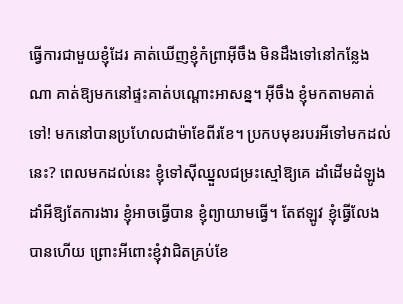ធ្វើការជាមួយខ្ញុំដែរ គាត់ឃើញខ្ញុំកំព្រាអ៊ីចឹង មិនដឹងទៅនៅកន្លែងណា គាត់ឱ្យមកនៅផ្ទះគាត់បណ្ដោះអាសន្ន។ អ៊ីចឹង ខ្ញុំមកតាមគាត់ទៅ! មកនៅបានប្រហែលជាម៉ាខែពីរខែ។ ប្រកបមុខរបរអីទៅមកដល់នេះ? ពេលមកដល់នេះ ខ្ញុំទៅស៊ីឈ្នួលជម្រះស្មៅឱ្យគេ ដាំដើមដំឡូងដាំអីឱ្យតែការងារ ខ្ញុំអាចធ្វើបាន ខ្ញុំព្យាយាមធ្វើ។ តែឥឡូវ ខ្ញុំធ្វើលែងបានហើយ ព្រោះអីពោះខ្ញុំវាជិតគ្រប់ខែ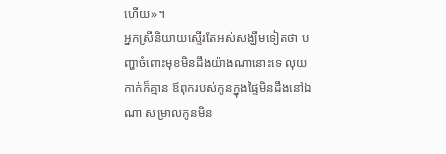ហើយ»។
អ្នកស្រីនិយាយស្ទើរតែអស់សង្ឃឹមទៀតថា បញ្ហាចំពោះមុខមិនដឹងយ៉ាងណានោះទេ លុយកាក់ក៏គ្មាន ឪពុករបស់កូនក្នុងផ្ទៃមិនដឹងនៅឯណា សម្រាលកូនមិន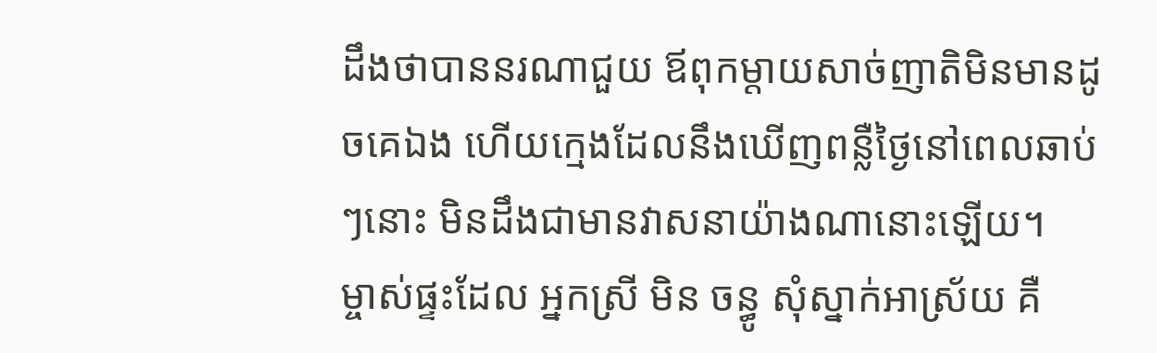ដឹងថាបាននរណាជួយ ឪពុកម្ដាយសាច់ញាតិមិនមានដូចគេឯង ហើយក្មេងដែលនឹងឃើញពន្លឺថ្ងៃនៅពេលឆាប់ៗនោះ មិនដឹងជាមានវាសនាយ៉ាងណានោះឡើយ។
ម្ចាស់ផ្ទះដែល អ្នកស្រី មិន ចន្ធូ សុំស្នាក់អាស្រ័យ គឺ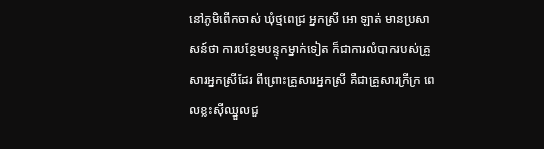នៅភូមិពើកចាស់ ឃុំថ្មពេជ្រ អ្នកស្រី អោ ឡាត់ មានប្រសាសន៍ថា ការបន្ថែមបន្ទុកម្នាក់ទៀត ក៏ជាការលំបាករបស់គ្រួសារអ្នកស្រីដែរ ពីព្រោះគ្រួសារអ្នកស្រី គឺជាគ្រួសារក្រីក្រ ពេលខ្លះស៊ីឈ្នួលជួ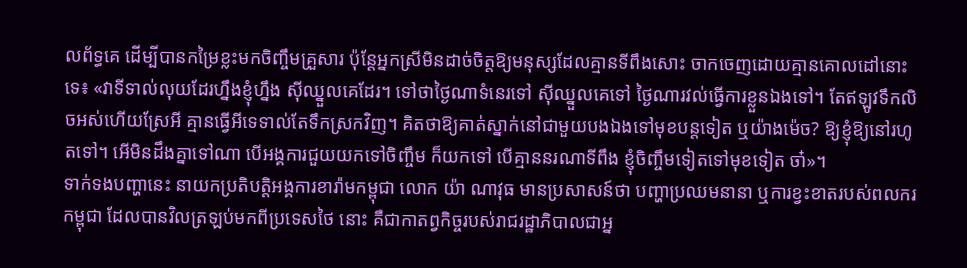លព័ទ្ធគេ ដើម្បីបានកម្រៃខ្លះមកចិញ្ចឹមគ្រួសារ ប៉ុន្តែអ្នកស្រីមិនដាច់ចិត្តឱ្យមនុស្សដែលគ្មានទីពឹងសោះ ចាកចេញដោយគ្មានគោលដៅនោះទេ៖ «វាទីទាល់លុយដែរហ្នឹងខ្ញុំហ្នឹង ស៊ីឈ្នួលគេដែរ។ ទៅថាថ្ងៃណាទំនេរទៅ ស៊ីឈ្នួលគេទៅ ថ្ងៃណារវល់ធ្វើការខ្លួនឯងទៅ។ តែឥឡូវទឹកលិចអស់ហើយស្រែអី គ្មានធ្វើអីទេទាល់តែទឹកស្រកវិញ។ គិតថាឱ្យគាត់ស្នាក់នៅជាមួយបងឯងទៅមុខបន្តទៀត ឬយ៉ាងម៉េច? ឱ្យខ្ញុំឱ្យនៅរហូតទៅ។ អើមិនដឹងគ្នាទៅណា បើអង្គការជួយយកទៅចិញ្ចឹម ក៏យកទៅ បើគ្មាននរណាទីពឹង ខ្ញុំចិញ្ចឹមទៀតទៅមុខទៀត ចា៎»។
ទាក់ទងបញ្ហានេះ នាយកប្រតិបត្តិអង្គការខារ៉ាមកម្ពុជា លោក យ៉ា ណាវុធ មានប្រសាសន៍ថា បញ្ហាប្រឈមនានា ឬការខ្វះខាតរបស់ពលករកម្ពុជា ដែលបានវិលត្រឡប់មកពីប្រទេសថៃ នោះ គឺជាកាតព្វកិច្ចរបស់រាជរដ្ឋាភិបាលជាអ្ន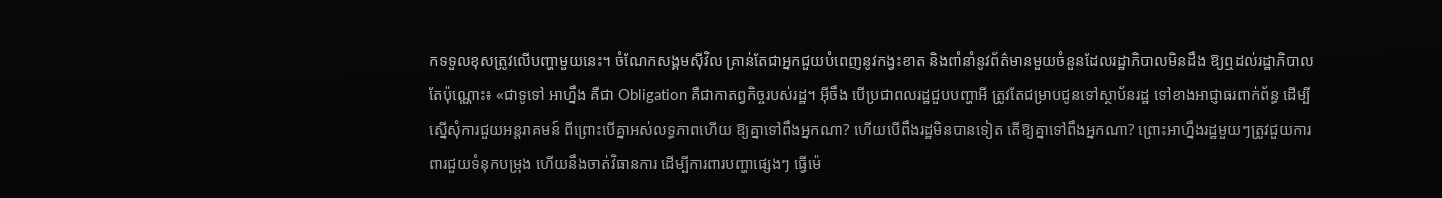កទទួលខុសត្រូវលើបញ្ហាមួយនេះ។ ចំណែកសង្គមស៊ីវិល គ្រាន់តែជាអ្នកជួយបំពេញនូវកង្វះខាត និងពាំនាំនូវព័ត៌មានមួយចំនួនដែលរដ្ឋាភិបាលមិនដឹង ឱ្យឮដល់រដ្ឋាភិបាលតែប៉ុណ្ណោះ៖ «ជាទូទៅ អាហ្នឹង គឺជា Obligation គឺជាកាតព្វកិច្ចរបស់រដ្ឋ។ អ៊ីចឹង បើប្រជាពលរដ្ឋជួបបញ្ហាអី ត្រូវតែជម្រាបជូនទៅស្ថាប័នរដ្ឋ ទៅខាងអាជ្ញាធរពាក់ព័ន្ធ ដើម្បីស្នើសុំការជួយអន្តរាគមន៍ ពីព្រោះបើគ្នាអស់លទ្ធភាពហើយ ឱ្យគ្នាទៅពឹងអ្នកណា? ហើយបើពឹងរដ្ឋមិនបានទៀត តើឱ្យគ្នាទៅពឹងអ្នកណា? ព្រោះអាហ្នឹងរដ្ឋមួយៗត្រូវជួយការពារជួយទំនុកបម្រុង ហើយនឹងចាត់វិធានការ ដើម្បីការពារបញ្ហាផ្សេងៗ ធ្វើម៉េ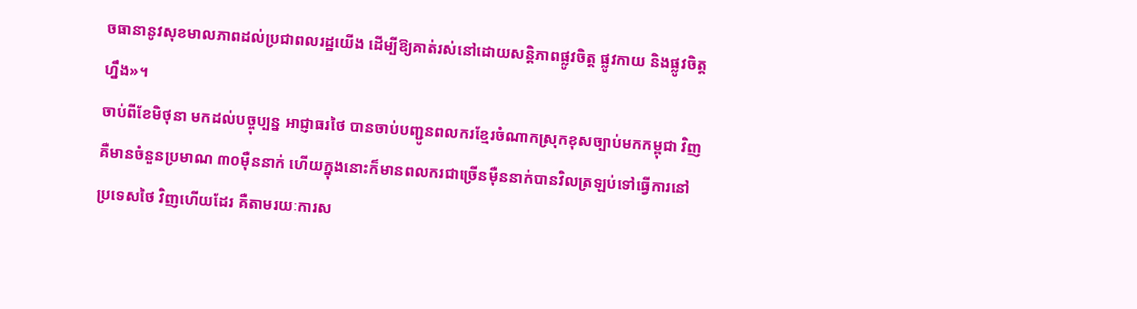ចធានានូវសុខមាលភាពដល់ប្រជាពលរដ្ឋយើង ដើម្បីឱ្យគាត់រស់នៅដោយសន្តិភាពផ្លូវចិត្ត ផ្លូវកាយ និងផ្លូវចិត្តហ្នឹង»។
ចាប់ពីខែមិថុនា មកដល់បច្ចុប្បន្ន អាជ្ញាធរថៃ បានចាប់បញ្ជូនពលករខ្មែរចំណាកស្រុកខុសច្បាប់មកកម្ពុជា វិញ គឺមានចំនួនប្រមាណ ៣០ម៉ឺននាក់ ហើយក្នុងនោះក៏មានពលករជាច្រើនម៉ឺននាក់បានវិលត្រឡប់ទៅធ្វើការនៅប្រទេសថៃ វិញហើយដែរ គឺតាមរយៈការស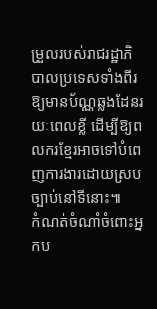ម្រួលរបស់រាជរដ្ឋាភិបាលប្រទេសទាំងពីរ ឱ្យមានប័ណ្ណឆ្លងដែនរយៈពេលខ្លី ដើម្បីឱ្យពលករខ្មែរអាចទៅបំពេញការងារដោយស្របច្បាប់នៅទីនោះ៕
កំណត់ចំណាំចំពោះអ្នកប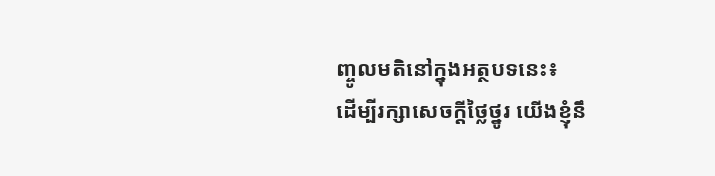ញ្ចូលមតិនៅក្នុងអត្ថបទនេះ៖
ដើម្បីរក្សាសេចក្ដីថ្លៃថ្នូរ យើងខ្ញុំនឹ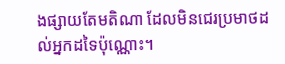ងផ្សាយតែមតិណា ដែលមិនជេរប្រមាថដល់អ្នកដទៃប៉ុណ្ណោះ។